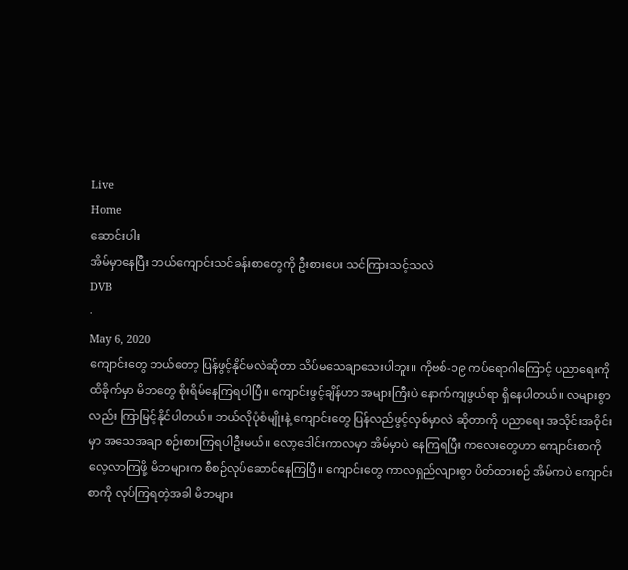Live
Home
ဆောင်းပါး
အိမ်မှာနေပြီး ဘယ်ကျောင်းသင်ခန်းစာတွေကို ဦးစားပေး သင်ကြားသင့်သလဲ
DVB
·
May 6, 2020
ကျောင်းတွေ ဘယ်တော့ ပြန်ဖွင့်နိုင်မလဲဆိုတာ သိပ်မသေချာသေးပါဘူး။ ကိုဗစ်-၁၉ ကပ်ရောဂါကြောင့် ပညာရေးကို ထိခိုက်မှာ မိဘတွေ စိုးရိမ်နေကြရပါပြီ။ ကျောင်းဖွင့်ချိန်ဟာ အများကြီးပဲ နောက်ကျဖွယ်ရာ ရှိနေပါတယ်။ လများစွာလည်း ကြာမြင့်နိုင်ပါတယ်။ ဘယ်လိုပုံစံမျိုးနဲ့ ကျောင်းတွေ ပြန်လည်ဖွင့်လှစ်မှာလဲ ဆိုတာကို ပညာရေး အသိုင်းအဝိုင်းမှာ အသေအချာ စဉ်းစားကြရပါဦးမယ်။ လော့ဒေါင်းကာလမှာ အိမ်မှာပဲ နေကြရပြီး ကလေးတွေဟာ ကျောင်းစာကို လေ့လာကြဖို့ မိဘများက စီစဉ်လုပ်ဆောင်နေကြပြီ။ ကျောင်းတွေ ကာလရှည်လျားစွာ ပိတ်ထားစဉ် အိမ်ကပဲ ကျောင်းစာကို လုပ်ကြရတဲ့အခါ မိဘများ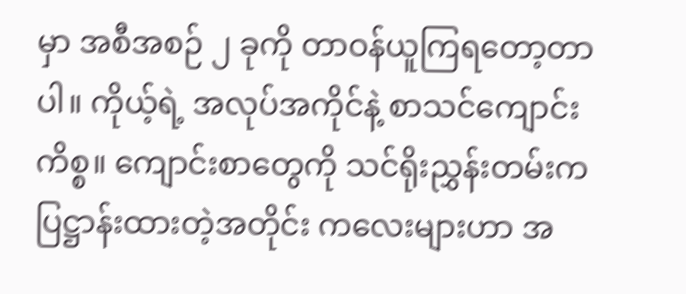မှာ အစီအစဉ် ၂ ခုကို တာဝန်ယူကြရတော့တာပါ။ ကိုယ့်ရဲ့ အလုပ်အကိုင်နဲ့ စာသင်ကျောင်းကိစ္စ။ ကျောင်းစာတွေကို သင်ရိုးညွှန်းတမ်းက ပြဋ္ဌာန်းထားတဲ့အတိုင်း ကလေးများဟာ အ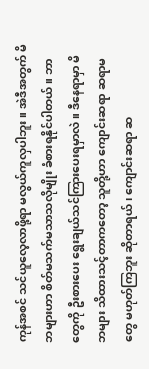ကုန်အစင် သင်ယူလေ့လာဖို့ရာ မလွယ်ကူလှပါဘူး။ အဲဒီအတွက် မိဘများဟာ စိတ်မသက်မသာသလိုမျိုး ခံစားရနိုင်ပါတယ်။ ဘာတွေကို ဦးစားပေး ရွေးချယ်သင်ကြားပေးရမှာလဲ။ ဒီနေရာမှာ မိဘများ သိထားသင့်တာကတော့ သူတို့ဟာ ကျောင်းဆရာ ဆရာမတွေ မဟုတ်ကြဘူး ဆိုတာရယ်၊ ကျောင်းဆရာ ဆ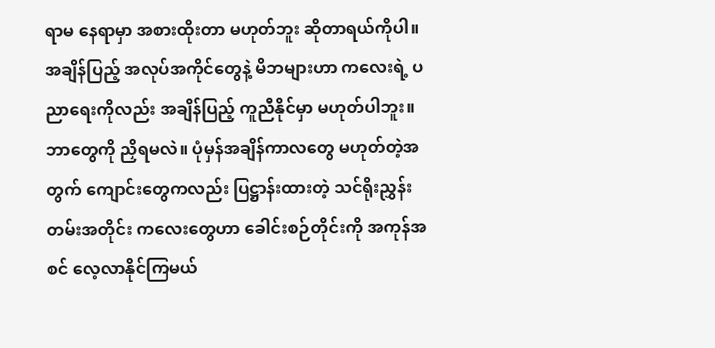ရာမ နေရာမှာ အစားထိုးတာ မဟုတ်ဘူး ဆိုတာရယ်ကိုပါ။ အချိန်ပြည့် အလုပ်အကိုင်တွေနဲ့ မိဘများဟာ ကလေးရဲ့ ပညာရေးကိုလည်း အချိန်ပြည့် ကူညီနိုင်မှာ မဟုတ်ပါဘူး။ ဘာတွေကို ညှိရမလဲ။ ပုံမှန်အချိန်ကာလတွေ မဟုတ်တဲ့အတွက် ကျောင်းတွေကလည်း ပြဋ္ဌာန်းထားတဲ့ သင်ရိုးညွှန်းတမ်းအတိုင်း ကလေးတွေဟာ ခေါင်းစဉ်တိုင်းကို အကုန်အစင် လေ့လာနိုင်ကြမယ်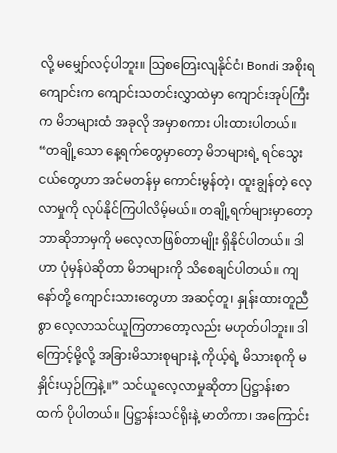လို့ မမျှော်လင့်ပါဘူး။ သြစတြေးလျနိုင်ငံ၊ Bondi အစိုးရကျောင်းက ကျောင်းသတင်းလွှာထဲမှာ ကျောင်းအုပ်ကြီးက မိဘများထံ အခုလို အမှာစကား ပါးထားပါတယ်။ “တချို့သော နေ့ရက်တွေမှာတော့ မိဘများရဲ့ ရင်သွေးငယ်တွေဟာ အင်မတန်မှ ကောင်းမွန်တဲ့၊ ထူးချွန်တဲ့ လေ့လာမှုကို လုပ်နိုင်ကြပါလိမ့်မယ်။ တချို့ရက်များမှာတော့ ဘာဆိုဘာမှကို မလေ့လာဖြစ်တာမျိုး ရှိနိုင်ပါတယ်။ ဒါဟာ ပုံမှန်ပဲဆိုတာ မိဘများကို သိစေချင်ပါတယ်။ ကျနော်တို့ ကျောင်းသားတွေဟာ အဆင့်တူ၊ နှုန်းထားတူညီစွာ လေ့လာသင်ယူကြတာတော့လည်း မဟုတ်ပါဘူး။ ဒါကြောင့်မို့လို့ အခြားမိသားစုများနဲ့ ကိုယ့်ရဲ့ မိသားစုကို မနှိုင်းယှဉ်ကြနဲ့။” သင်ယူလေ့လာမှုဆိုတာ ပြဋ္ဌာန်းစာထက် ပိုပါတယ်။ ပြဋ္ဌာန်းသင်ရိုးနဲ့ မာတိကာ၊ အကြောင်း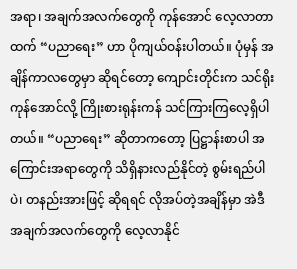အရာ၊ အချက်အလက်တွေကို ကုန်အောင် လေ့လာတာထက် “ပညာရေး” ဟာ ပိုကျယ်ဝန်းပါတယ်။ ပုံမှန် အချိန်ကာလတွေမှာ ဆိုရင်တော့ ကျောင်းတိုင်းက သင်ရိုးကုန်အောင်လို့ ကြိုးစားရုန်းကန် သင်ကြားကြလေ့ရှိပါတယ်။ “ပညာရေး” ဆိုတာကတော့ ပြဋ္ဌာန်းစာပါ အကြောင်းအရာတွေကို သိရှိနားလည်နိုင်တဲ့ စွမ်းရည်ပါပဲ၊ တနည်းအားဖြင့် ဆိုရရင် လိုအပ်တဲ့အချိန်မှာ အဲဒီအချက်အလက်တွေကို လေ့လာနိုင်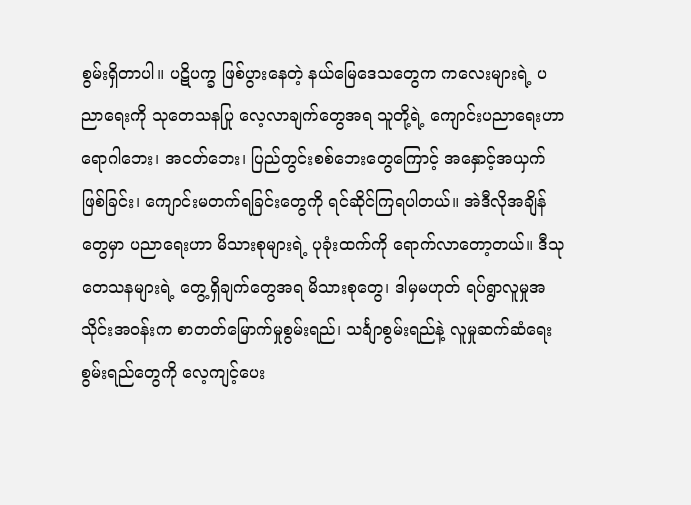စွမ်းရှိတာပါ။ ပဋိပက္ခ ဖြစ်ပွားနေတဲ့ နယ်မြေဒေသတွေက ကလေးများရဲ့ ပညာရေးကို သုတေသနပြု လေ့လာချက်တွေအရ သူတို့ရဲ့ ကျောင်းပညာရေးဟာ ရောဂါဘေး၊ အငတ်ဘေး၊ ပြည်တွင်းစစ်ဘေးတွေကြောင့် အနှောင့်အယှက်ဖြစ်ခြင်း၊ ကျောင်းမတက်ရခြင်းတွေကို ရင်ဆိုင်ကြရပါတယ်။ အဲဒီလိုအချိန်တွေမှာ ပညာရေးဟာ မိသားစုများရဲ့ ပုခုံးထက်ကို ရောက်လာတော့တယ်။ ဒီသုတေသနများရဲ့ တွေ့ရှိချက်တွေအရ မိသားစုတွေ၊ ဒါမှမဟုတ် ရပ်ရွာလူမှုအသိုင်းအဝန်းက စာတတ်မြောက်မှုစွမ်းရည်၊ သင်္ချာစွမ်းရည်နဲ့ လူမှုဆက်ဆံရေးစွမ်းရည်တွေကို လေ့ကျင့်ပေး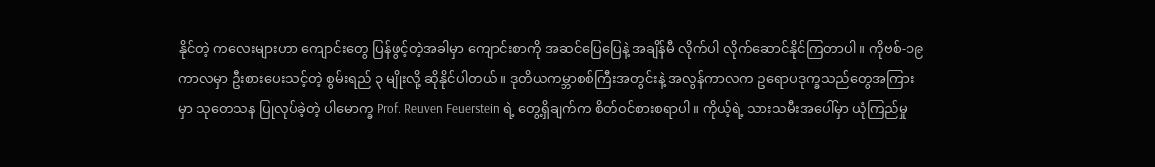နိုင်တဲ့ ကလေးများဟာ ကျောင်းတွေ ပြန်ဖွင့်တဲ့အခါမှာ ကျောင်းစာကို အဆင်ပြေပြေနဲ့ အချိန်မီ လိုက်ပါ လိုက်ဆောင်နိုင်ကြတာပါ။ ကိုဗစ်-၁၉ ကာလမှာ ဦးစားပေးသင့်တဲ့ စွမ်းရည် ၃ မျိုးလို့ ဆိုနိုင်ပါတယ်။ ဒုတိယကမ္ဘာစစ်ကြီးအတွင်းနဲ့ အလွန်ကာလက ဥရောပဒုက္ခသည်တွေအကြားမှာ သုတေသန ပြုလုပ်ခဲ့တဲ့ ပါမောက္ခ Prof. Reuven Feuerstein ရဲ့ တွေ့ရှိချက်က စိတ်ဝင်စားစရာပါ။ ကိုယ့်ရဲ့ သားသမီးအပေါ်မှာ ယုံကြည်မှု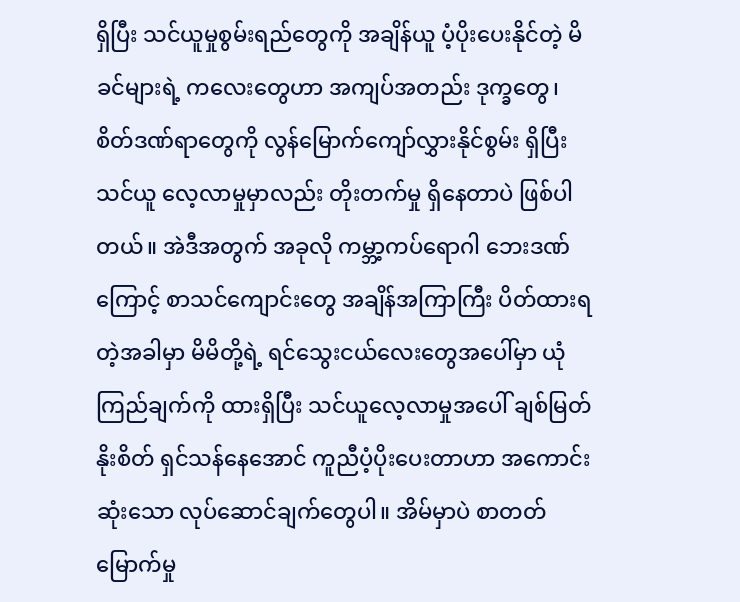ရှိပြီး သင်ယူမှုစွမ်းရည်တွေကို အချိန်ယူ ပံ့ပိုးပေးနိုင်တဲ့ မိခင်များရဲ့ ကလေးတွေဟာ အကျပ်အတည်း ဒုက္ခတွေ၊ စိတ်ဒဏ်ရာတွေကို လွန်မြောက်ကျော်လွှားနိုင်စွမ်း ရှိပြီး သင်ယူ လေ့လာမှုမှာလည်း တိုးတက်မှု ရှိနေတာပဲ ဖြစ်ပါတယ်။ အဲဒီအတွက် အခုလို ကမ္ဘာ့ကပ်ရောဂါ ဘေးဒဏ်ကြောင့် စာသင်ကျောင်းတွေ အချိန်အကြာကြီး ပိတ်ထားရတဲ့အခါမှာ မိမိတို့ရဲ့ ရင်သွေးငယ်လေးတွေအပေါ်မှာ ယုံကြည်ချက်ကို ထားရှိပြီး သင်ယူလေ့လာမှုအပေါ် ချစ်မြတ်နိုးစိတ် ရှင်သန်နေအောင် ကူညီပံ့ပိုးပေးတာဟာ အကောင်းဆုံးသော လုပ်ဆောင်ချက်တွေပါ။ အိမ်မှာပဲ စာတတ်မြောက်မှု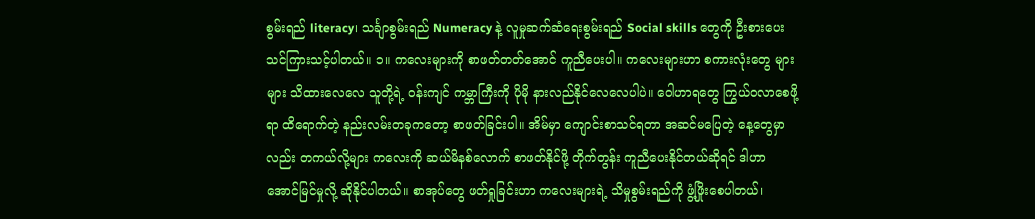စွမ်းရည် literacy၊ သင်္ချာစွမ်းရည် Numeracy နဲ့ လူမှုဆက်ဆံရေးစွမ်းရည် Social skills တွေကို ဦးစားပေး သင်ကြားသင့်ပါတယ်။ ၁။ ကလေးများကို စာဖတ်တတ်အောင် ကူညီပေးပါ။ ကလေးများဟာ စကားလုံးတွေ များများ သိထားလေလေ သူတို့ရဲ့ ဝန်းကျင် ကမ္ဘာကြီးကို ပိုမို နားလည်နိုင်လေလေပါပဲ။ ဝေါဟာရတွေ ကြွယ်ဝလာစေဖို့ရာ ထိရောက်တဲ့ နည်းလမ်းတခုကတော့ စာဖတ်ခြင်းပါ။ အိမ်မှာ ကျောင်းစာသင်ရတာ အဆင်မပြေတဲ့ နေ့တွေမှာလည်း တကယ်လို့များ ကလေးကို ဆယ်မိနစ်လောက် စာဖတ်နိုင်ဖို့ တိုက်တွန်း ကူညီပေးနိုင်တယ်ဆိုရင် ဒါဟာ အောင်မြင်မှုလို့ ဆိုနိုင်ပါတယ်။ စာအုပ်တွေ ဖတ်ရှုခြင်းဟာ ကလေးများရဲ့ သိမှုစွမ်းရည်ကို ဖွံ့ဖြိုးစေပါတယ်၊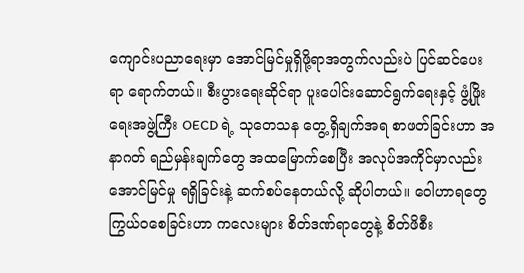ကျောင်းပညာရေးမှာ အောင်မြင်မှုရှိဖို့ရာအတွက်လည်းပဲ ပြင်ဆင်ပေးရာ ရောက်တယ်။ စီးပွားရေးဆိုင်ရာ ပူးပေါင်းဆောင်ရွက်ရေးနှင့် ဖွံ့ဖြိုးရေးအဖွဲ့ကြီး OECD ရဲ့ သုတေသန တွေ့ရှိချက်အရ စာဖတ်ခြင်းဟာ အနာဂတ် ရည်မှန်းချက်တွေ အထမြောက်စေပြီး အလုပ်အကိုင်မှာလည်း အောင်မြင်မှု ရရှိခြင်းနဲ့ ဆက်စပ်နေတယ်လို့ ဆိုပါတယ်။ ဝေါဟာရတွေ ကြွယ်ဝစေခြင်းဟာ ကလေးများ စိတ်ဒဏ်ရာတွေနဲ့ စိတ်ဖိစီး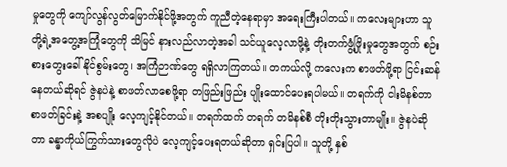မှုတွေကို ကျော်လွန်လွတ်မြောက်နိုင်ဖို့အတွက် ကူညီတဲ့နေရာမှာ အရေးကြီးပါတယ်။ ကလေးများဟာ သူတို့ရဲ့အတွေ့အကြုံတွေကို သိမြင် နားလည်လာတဲ့အခါ သင်ယူလေ့လာဖို့နဲ့ တိုးတက်ဖွံ့ဖြိုးမှုတွေအတွက် စဉ်းစားတွေးခေါ်နိုင်စွမ်းတွေ၊ အကြံဉာဏ်တွေ ရရှိလာကြတယ်။ တကယ်လို့ ကလေးက စာဖတ်ဖို့ရာ ငြင်းဆန်နေတယ်ဆိုရင် ဇွဲနပဲနဲ့ စာဖတ်လာစေဖို့ရာ တဖြည်းဖြည်း ပျိုးထောင်ပေးရပါမယ်။ တရက်ကို ငါးမိနစ်တာ စာဖတ်ခြင်းနဲ့ အစပျိုး လေ့ကျင့်နိုင်တယ်။ တရက်ထက် တရက် တမိနစ်စီ တိုးတိုးသွားတာမျိုး။ ဇွဲနပဲဆိုတာ ခန္ဓာကိုယ်ကြွက်သားတွေလိုပဲ လေ့ကျင့်ပေးရတယ်ဆိုတာ ရှင်းပြပါ။ သူတို့ နှစ်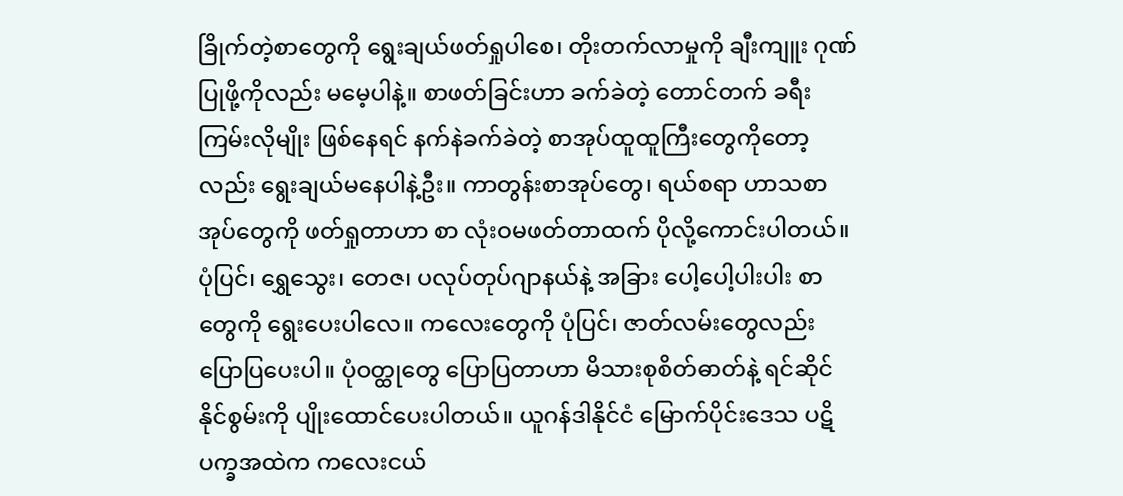ခြိုက်တဲ့စာတွေကို ရွေးချယ်ဖတ်ရှုပါစေ၊ တိုးတက်လာမှုကို ချီးကျူး ဂုဏ်ပြုဖို့ကိုလည်း မမေ့ပါနဲ့။ စာဖတ်ခြင်းဟာ ခက်ခဲတဲ့ တောင်တက် ခရီးကြမ်းလိုမျိုး ဖြစ်နေရင် နက်နဲခက်ခဲတဲ့ စာအုပ်ထူထူကြီးတွေကိုတော့လည်း ရွေးချယ်မနေပါနဲ့ဦး။ ကာတွန်းစာအုပ်တွေ၊ ရယ်စရာ ဟာသစာအုပ်တွေကို ဖတ်ရှုတာဟာ စာ လုံးဝမဖတ်တာထက် ပိုလို့ကောင်းပါတယ်။ ပုံပြင်၊ ရွှေသွေး၊ တေဇ၊ ပလုပ်တုပ်ဂျာနယ်နဲ့ အခြား ပေါ့ပေါ့ပါးပါး စာတွေကို ရွေးပေးပါလေ။ ကလေးတွေကို ပုံပြင်၊ ဇာတ်လမ်းတွေလည်း ပြောပြပေးပါ။ ပုံဝတ္ထုတွေ ပြောပြတာဟာ မိသားစုစိတ်ဓာတ်နဲ့ ရင်ဆိုင်နိုင်စွမ်းကို ပျိုးထောင်ပေးပါတယ်။ ယူဂန်ဒါနိုင်ငံ မြောက်ပိုင်းဒေသ ပဋိပက္ခအထဲက ကလေးငယ်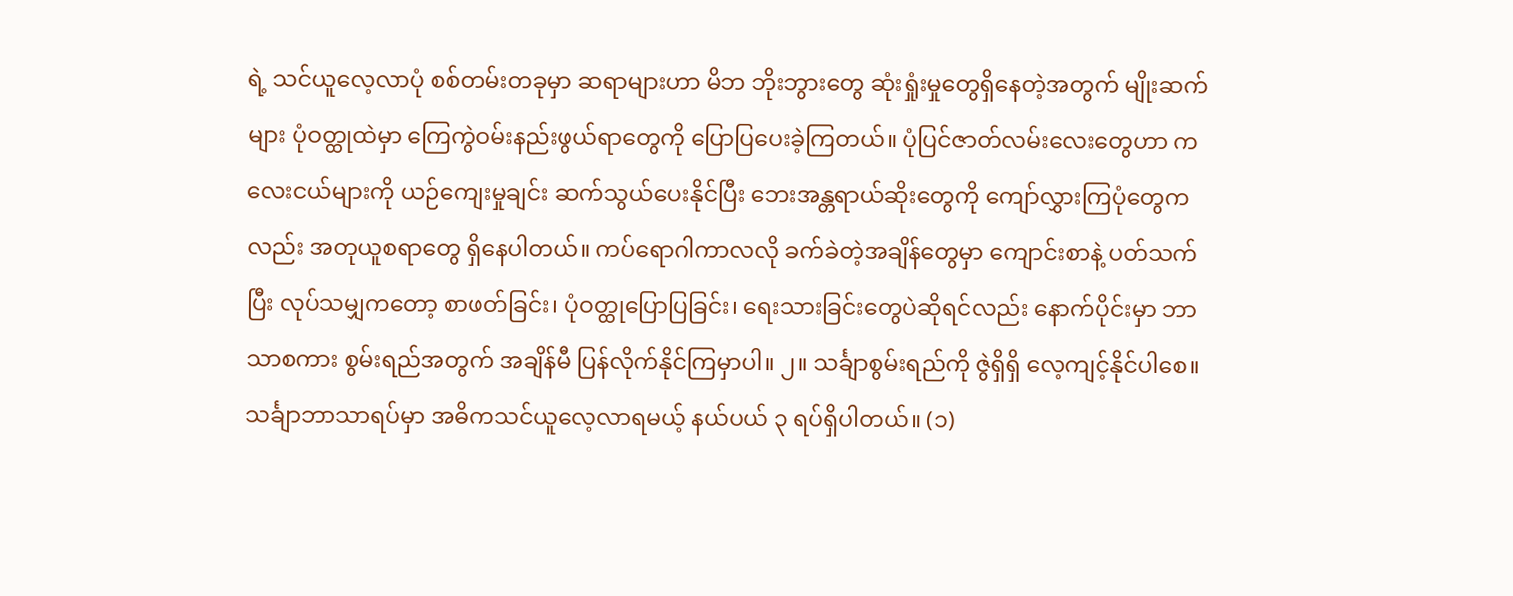ရဲ့ သင်ယူလေ့လာပုံ စစ်တမ်းတခုမှာ ဆရာများဟာ မိဘ ဘိုးဘွားတွေ ဆုံးရှုံးမှုတွေရှိနေတဲ့အတွက် မျိုးဆက်များ ပုံဝတ္ထုထဲမှာ ကြေကွဲဝမ်းနည်းဖွယ်ရာတွေကို ပြောပြပေးခဲ့ကြတယ်။ ပုံပြင်ဇာတ်လမ်းလေးတွေဟာ ကလေးငယ်များကို ယဉ်ကျေးမှုချင်း ဆက်သွယ်ပေးနိုင်ပြီး ဘေးအန္တရာယ်ဆိုးတွေကို ကျော်လွှားကြပုံတွေကလည်း အတုယူစရာတွေ ရှိနေပါတယ်။ ကပ်ရောဂါကာလလို ခက်ခဲတဲ့အချိန်တွေမှာ ကျောင်းစာနဲ့ ပတ်သက်ပြီး လုပ်သမျှကတော့ စာဖတ်ခြင်း၊ ပုံဝတ္ထုပြောပြခြင်း၊ ရေးသားခြင်းတွေပဲဆိုရင်လည်း နောက်ပိုင်းမှာ ဘာသာစကား စွမ်းရည်အတွက် အချိန်မီ ပြန်လိုက်နိုင်ကြမှာပါ။ ၂။ သင်္ချာစွမ်းရည်ကို ဇွဲရှိရှိ လေ့ကျင့်နိုင်ပါစေ။ သင်္ချာဘာသာရပ်မှာ အဓိကသင်ယူလေ့လာရမယ့် နယ်ပယ် ၃ ရပ်ရှိပါတယ်။ (၁)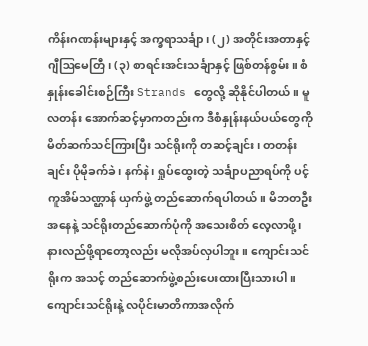ကိန်းဂဏန်းများနှင့် အက္ခရာသင်္ချာ၊ (၂) အတိုင်းအတာနှင့် ဂျီဩမေတြီ၊ (၃) စာရင်းအင်းသင်္ချာနှင့် ဖြစ်တန်စွမ်း။ စံနှုန်းခေါင်းစဉ်ကြီး Strands တွေလို့ ဆိုနိုင်ပါတယ်။ မူလတန်း အောက်ဆင့်မှာကတည်းက ဒီစံနှုန်းနယ်ပယ်တွေကို မိတ်ဆက်သင်ကြားပြီး သင်ရိုးကို တဆင့်ချင်း၊ တတန်းချင်း ပိုမိုခက်ခဲ၊ နက်နဲ၊ ရှုပ်ထွေးတဲ့ သင်္ချာပညာရပ်ကို ပင့်ကူအိမ်သဏ္ဌာန် ယှက်ဖွဲ့ တည်ဆောက်ရပါတယ်။ မိဘတဦးအနေနဲ့ သင်ရိုးတည်ဆောက်ပုံကို အသေးစိတ် လေ့လာဖို့၊ နားလည်ဖို့ရာတော့လည်း မလိုအပ်လှပါဘူး။ ကျောင်းသင်ရိုးက အသင့် တည်ဆောက်ဖွဲ့စည်းပေးထားပြီးသားပါ။ ကျောင်းသင်ရိုးနဲ့ လပိုင်းမာတိကာအလိုက်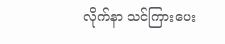လိုက်နာ သင်ကြားပေး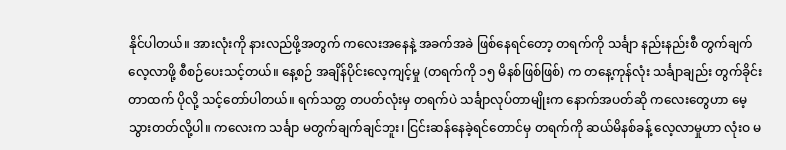နိုင်ပါတယ်။ အားလုံးကို နားလည်ဖို့အတွက် ကလေးအနေနဲ့ အခက်အခဲ ဖြစ်နေရင်တော့ တရက်ကို သင်္ချာ နည်းနည်းစီ တွက်ချက်လေ့လာဖို့ စီစဉ်ပေးသင့်တယ်။ နေ့စဉ် အချိန်ပိုင်းလေ့ကျင့်မှု (တရက်ကို ၁၅ မိနစ်ဖြစ်ဖြစ်) က တနေ့ကုန်လုံး သင်္ချာချည်း တွက်ခိုင်းတာထက် ပိုလို့ သင့်တော်ပါတယ်။ ရက်သတ္တ တပတ်လုံးမှ တရက်ပဲ သင်္ချာလုပ်တာမျိုးက နောက်အပတ်ဆို ကလေးတွေဟာ မေ့သွားတတ်လို့ပါ။ ကလေးက သင်္ချာ မတွက်ချက်ချင်ဘူး၊ ငြင်းဆန်နေခဲ့ရင်တောင်မှ တရက်ကို ဆယ်မိနစ်ခန့် လေ့လာမှုဟာ လုံးဝ မ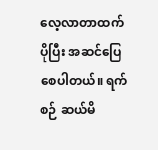လေ့လာတာထက် ပိုပြီး အဆင်ပြေစေပါတယ်။ ရက်စဉ် ဆယ်မိ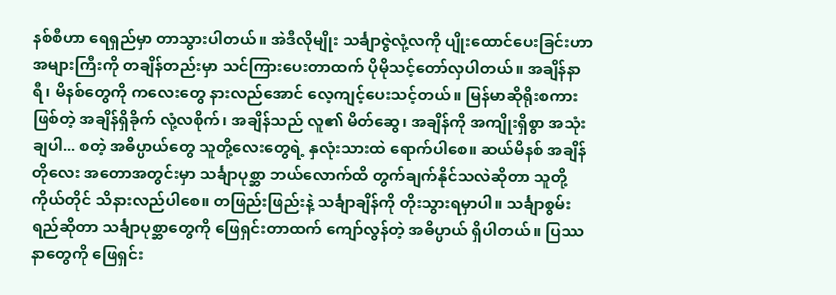နစ်စီဟာ ရေရှည်မှာ တာသွားပါတယ်။ အဲဒီလိုမျိုး သင်္ချာဇွဲလုံ့လကို ပျိုးထောင်ပေးခြင်းဟာ အများကြီးကို တချိန်တည်းမှာ သင်ကြားပေးတာထက် ပိုမိုသင့်တော်လှပါတယ်။ အချိန်နာရီ၊ မိနစ်တွေကို ကလေးတွေ နားလည်အောင် လေ့ကျင့်ပေးသင့်တယ်။ မြန်မာဆိုရိုးစကားဖြစ်တဲ့ အချိန်ရှိခိုက် လုံ့လစိုက်၊ အချိန်သည် လူ၏ မိတ်ဆွေ၊ အချိန်ကို အကျိုးရှိစွာ အသုံးချပါ... စတဲ့ အဓိပ္ပာယ်တွေ သူတို့လေးတွေရဲ့ နှလုံးသားထဲ ရောက်ပါစေ။ ဆယ်မိနစ် အချိန်တိုလေး အတောအတွင်းမှာ သင်္ချာပုစ္ဆာ ဘယ်လောက်ထိ တွက်ချက်နိုင်သလဲဆိုတာ သူတို့ကိုယ်တိုင် သိနားလည်ပါစေ။ တဖြည်းဖြည်းနဲ့ သင်္ချာချိန်ကို တိုးသွားရမှာပါ။ သင်္ချာစွမ်းရည်ဆိုတာ သင်္ချာပုစ္ဆာတွေကို ဖြေရှင်းတာထက် ကျော်လွန်တဲ့ အဓိပ္ပာယ် ရှိပါတယ်။ ပြဿနာတွေကို ဖြေရှင်း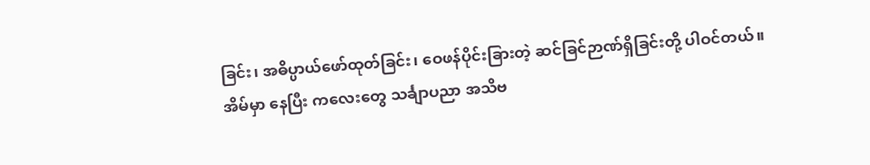ခြင်း၊ အဓိပ္ပာယ်ဖော်ထုတ်ခြင်း၊ ဝေဖန်ပိုင်းခြားတဲ့ ဆင်ခြင်ဉာဏ်ရှိခြင်းတို့ ပါဝင်တယ်။ အိမ်မှာ နေပြီး ကလေးတွေ သင်္ချာပညာ အသိဗ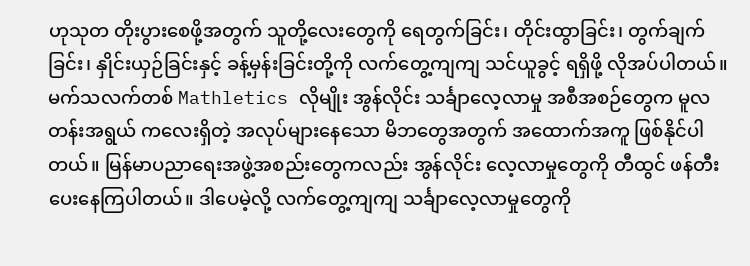ဟုသုတ တိုးပွားစေဖို့အတွက် သူတို့လေးတွေကို ရေတွက်ခြင်း၊ တိုင်းထွာခြင်း၊ တွက်ချက်ခြင်း၊ နှိုင်းယှဉ်ခြင်းနှင့် ခန့်မှန်းခြင်းတို့ကို လက်တွေ့ကျကျ သင်ယူခွင့် ရရှိဖို့ လိုအပ်ပါတယ်။ မက်သလက်တစ် Mathletics လိုမျိုး အွန်လိုင်း သင်္ချာလေ့လာမှု အစီအစဉ်တွေက မူလတန်းအရွယ် ကလေးရှိတဲ့ အလုပ်များနေသော မိဘတွေအတွက် အထောက်အကူ ဖြစ်နိုင်ပါတယ်။ မြန်မာပညာရေးအဖွဲ့အစည်းတွေကလည်း အွန်လိုင်း လေ့လာမှုတွေကို တီထွင် ဖန်တီးပေးနေကြပါတယ်။ ဒါပေမဲ့လို့ လက်တွေ့ကျကျ သင်္ချာလေ့လာမှုတွေကို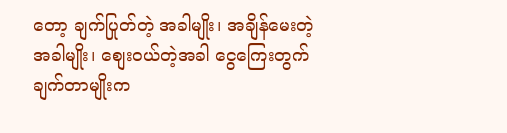တော့ ချက်ပြုတ်တဲ့ အခါမျိုး၊ အချိန်မေးတဲ့အခါမျိုး၊ စျေးဝယ်တဲ့အခါ ငွေကြေးတွက်ချက်တာမျိုးက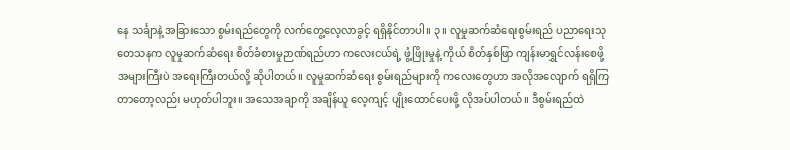နေ သင်္ချာနဲ့ အခြားသော စွမ်းရည်တွေကို လက်တွေ့လေ့လာခွင့် ရရှိနိုင်တာပါ။ ၃။ လူမှုဆက်ဆံရေးစွမ်းရည် ပညာရေးသုတေသနက လူမှုဆက်ဆံရေး စိတ်ခံစားမှုဉာဏ်ရည်ဟာ ကလေးငယ်ရဲ့ ဖွံ့ဖြိုးမှုနဲ့ ကိုယ် စိတ်နှစ်ဖြာ ကျန်းမာရွှင်လန်းစေဖို့ အများကြီးပဲ အရေးကြီးတယ်လို့ ဆိုပါတယ်။ လူမှုဆက်ဆံရေး စွမ်းရည်များကို ကလေးတွေဟာ အလိုအလျောက် ရရှိကြတာတော့လည်း မဟုတ်ပါဘူး။ အသေအချာကို အချိန်ယူ လေ့ကျင့် ပျိုးထောင်ပေးဖို့ လိုအပ်ပါတယ်။ ဒီစွမ်းရည်ထဲ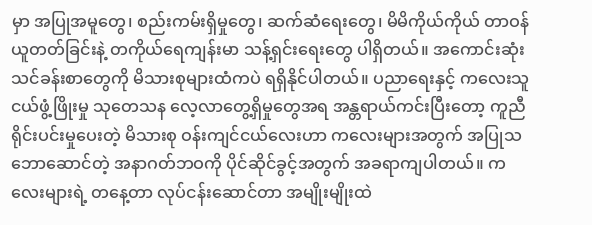မှာ အပြုအမူတွေ၊ စည်းကမ်းရှိမှုတွေ၊ ဆက်ဆံရေးတွေ၊ မိမိကိုယ်ကိုယ် တာဝန်ယူတတ်ခြင်းနဲ့ တကိုယ်ရေကျန်းမာ သန့်ရှင်းရေးတွေ ပါရှိတယ်။ အကောင်းဆုံး သင်ခန်းစာတွေကို မိသားစုများထံကပဲ ရရှိနိုင်ပါတယ်။ ပညာရေးနှင့် ကလေးသူငယ်ဖွံ့ဖြိုးမှု သုတေသန လေ့လာတွေ့ရှိမှုတွေအရ အန္တရာယ်ကင်းပြီးတော့ ကူညီရိုင်းပင်းမှုပေးတဲ့ မိသားစု ဝန်းကျင်ငယ်လေးဟာ ကလေးများအတွက် အပြုသဘောဆောင်တဲ့ အနာဂတ်ဘဝကို ပိုင်ဆိုင်ခွင့်အတွက် အခရာကျပါတယ်။ ကလေးများရဲ့ တနေ့တာ လုပ်ငန်းဆောင်တာ အမျိုးမျိုးထဲ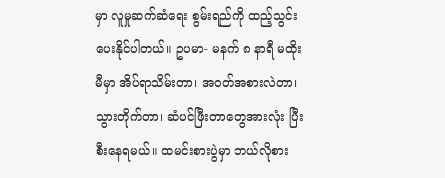မှာ လူမှုဆက်ဆံရေး စွမ်းရည်ကို ထည့်သွင်း ပေးနိုင်ပါတယ်။ ဥပမာ- မနက် ၈ နာရီ မထိုးမီမှာ အိပ်ရာသိမ်းတာ၊ အဝတ်အစားလဲတာ၊ သွားတိုက်တာ၊ ဆံပင်ဖြီးတာတွေအားလုံး ပြီးစီးနေရမယ်။ ထမင်းစားပွဲမှာ ဘယ်လိုစား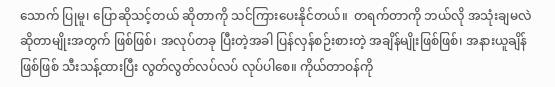သောက် ပြုမူ၊ ပြောဆိုသင့်တယ် ဆိုတာကို သင်ကြားပေးနိုင်တယ်။  တရက်တာကို ဘယ်လို အသုံးချမလဲ ဆိုတာမျိုးအတွက် ဖြစ်ဖြစ်၊ အလုပ်တခု ပြီးတဲ့အခါ ပြန်လှန်စဉ်းစားတဲ့ အချိန်မျိုးဖြစ်ဖြစ်၊ အနားယူချိန်ဖြစ်ဖြစ် သီးသန့်ထားပြီး လွတ်လွတ်လပ်လပ် လုပ်ပါစေ။ ကိုယ်တာဝန်ကို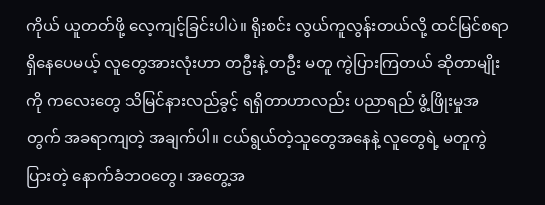ကိုယ် ယူတတ်ဖို့ လေ့ကျင့်ခြင်းပါပဲ။ ရိုးစင်း လွယ်ကူလွန်းတယ်လို့ ထင်မြင်စရာ ရှိနေပေမယ့် လူတွေအားလုံးဟာ တဦးနဲ့ တဦး မတူ ကွဲပြားကြတယ် ဆိုတာမျိုးကို ကလေးတွေ သိမြင်နားလည်ခွင့် ရရှိတာဟာလည်း ပညာရည် ဖွံ့ဖြိုးမှုအတွက် အခရာကျတဲ့ အချက်ပါ။ ငယ်ရွယ်တဲ့သူတွေအနေနဲ့ လူတွေရဲ့ မတူကွဲပြားတဲ့ နောက်ခံဘဝတွေ၊ အတွေ့အ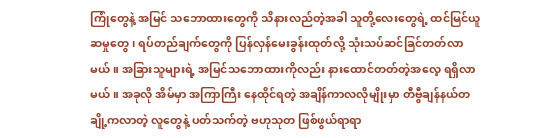ကြုံတွေနဲ့ အမြင် သဘောထားတွေကို သိနားလည်တဲ့အခါ သူတို့လေးတွေရဲ့ ထင်မြင်ယူဆမှုတွေ၊ ရပ်တည်ချက်တွေကို ပြန်လှန်မေးခွန်းထုတ်လို့ သုံးသပ်ဆင်ခြင်တတ်လာမယ်။ အခြားသူများရဲ့ အမြင်သဘောထားကိုလည်း နားထောင်တတ်တဲ့အလေ့ ရရှိလာမယ်။ အခုလို အိမ်မှာ အကြာကြီး နေထိုင်ရတဲ့ အချိန်ကာလလိုမျိုးမှာ တီဗွီချန်နယ်တချို့ကလာတဲ့ လူတွေနဲ့ ပတ်သက်တဲ့ ဗဟုသုတ ဖြစ်ဖွယ်ရာရာ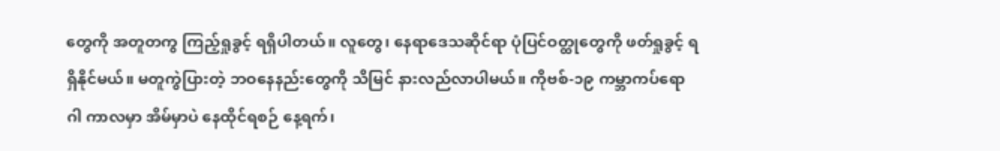တွေကို အတူတကွ ကြည့်ရှုခွင့် ရရှိပါတယ်။ လူတွေ၊ နေရာဒေသဆိုင်ရာ ပုံပြင်ဝတ္ထုတွေကို ဖတ်ရှုခွင့် ရရှိနိုင်မယ်။ မတူကွဲပြားတဲ့ ဘဝနေနည်းတွေကို သိမြင် နားလည်လာပါမယ်။ ကိုဗစ်-၁၉ ကမ္ဘာကပ်ရောဂါ ကာလမှာ အိမ်မှာပဲ နေထိုင်ရစဉ် နေ့ရက်၊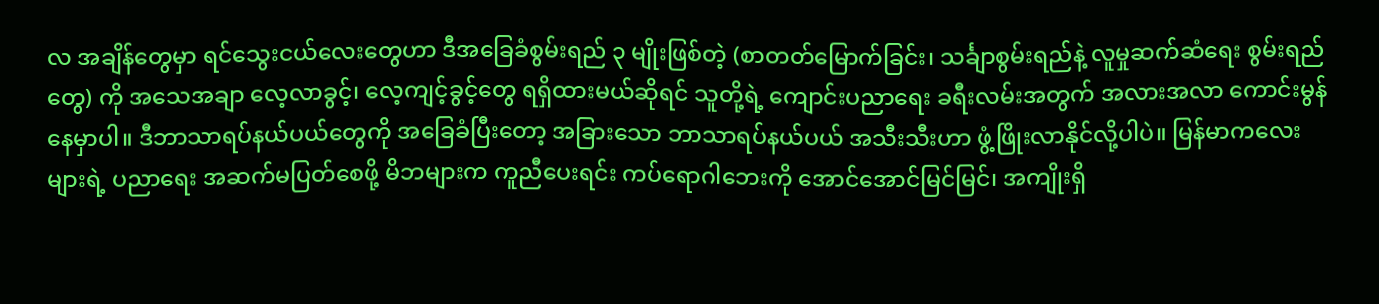လ အချိန်တွေမှာ ရင်သွေးငယ်လေးတွေဟာ ဒီအခြေခံစွမ်းရည် ၃ မျိုးဖြစ်တဲ့ (စာတတ်မြောက်ခြင်း၊ သင်္ချာစွမ်းရည်နဲ့ လူမှုဆက်ဆံရေး စွမ်းရည်တွေ) ကို အသေအချာ လေ့လာခွင့်၊ လေ့ကျင့်ခွင့်တွေ ရရှိထားမယ်ဆိုရင် သူတို့ရဲ့ ကျောင်းပညာရေး ခရီးလမ်းအတွက် အလားအလာ ကောင်းမွန်နေမှာပါ။ ဒီဘာသာရပ်နယ်ပယ်တွေကို အခြေခံပြီးတော့ အခြားသော ဘာသာရပ်နယ်ပယ် အသီးသီးဟာ ဖွံ့ဖြိုးလာနိုင်လို့ပါပဲ။ မြန်မာကလေးများရဲ့ ပညာရေး အဆက်မပြတ်စေဖို့ မိဘများက ကူညီပေးရင်း ကပ်ရောဂါဘေးကို အောင်အောင်မြင်မြင်၊ အကျိုးရှိ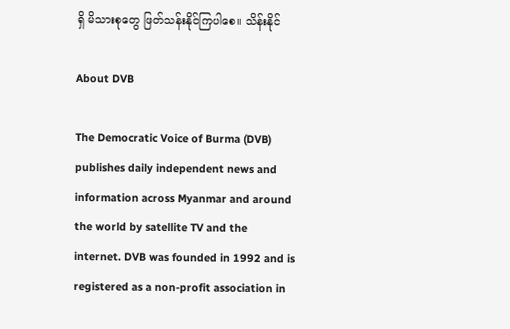ရှိ မိသားစုတွေ ဖြတ်သန်းနိုင်ကြပါစေ။ သိန်းနိုင်

About DVB

The Democratic Voice of Burma (DVB) publishes daily independent news and information across Myanmar and around the world by satellite TV and the internet. DVB was founded in 1992 and is registered as a non-profit association in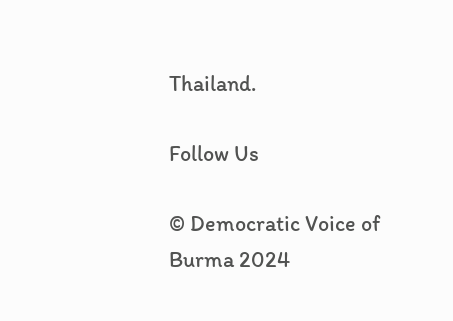Thailand.

Follow Us

© Democratic Voice of Burma 2024